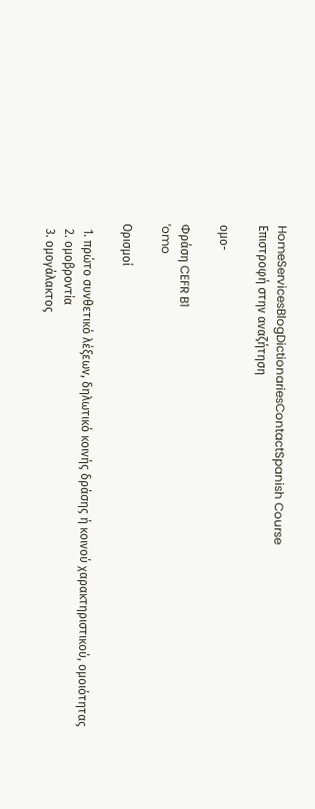HomeServicesBlogDictionariesContactSpanish Course
Επιστροφή στην αναζήτηση

ομο-

Φράση CEFR B1
ˈomo

Ορισμοί

  1. πρώτο συνθετικό λέξεων, δηλωτικό κοινής δράσης ή κοινού χαρακτηριστικού, ομοιότητας
  2. ομοβροντία
  3. ομογάλακτος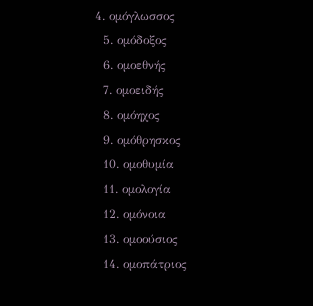4. ομόγλωσσος
  5. ομόδοξος
  6. ομοεθνής
  7. ομοειδής
  8. ομόηχος
  9. ομόθρησκος
  10. ομοθυμία
  11. ομολογία
  12. ομόνοια
  13. ομοούσιος
  14. ομοπάτριος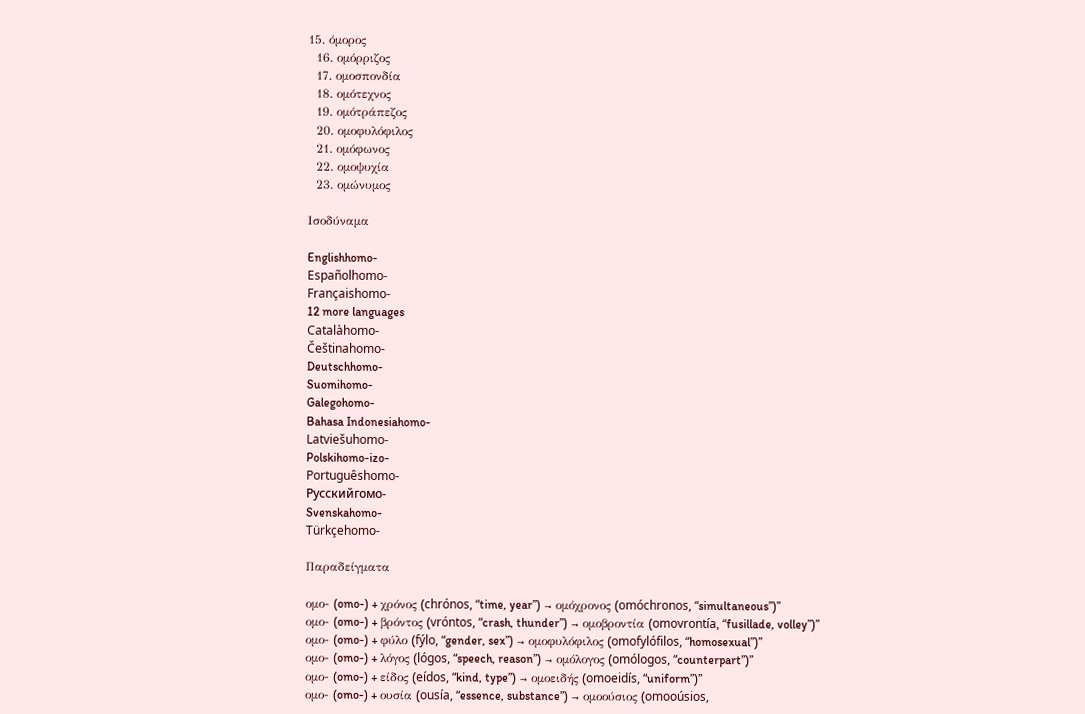15. όμορος
  16. ομόρριζος
  17. ομοσπονδία
  18. ομότεχνος
  19. ομότράπεζος
  20. ομοφυλόφιλος
  21. ομόφωνος
  22. ομοψυχία
  23. ομώνυμος

Ισοδύναμα

Englishhomo-
Españolhomo-
Françaishomo-
12 more languages
Catalàhomo-
Češtinahomo-
Deutschhomo-
Suomihomo-
Galegohomo-
Bahasa Indonesiahomo-
Latviešuhomo-
Polskihomo-izo-
Portuguêshomo-
Русскийгомо-
Svenskahomo-
Türkçehomo-

Παραδείγματα

ομο- (omo-) + χρόνος (chrónos, “time, year”) → ομόχρονος (omóchronos, “simultaneous”)”
ομο- (omo-) + βρόντος (vróntos, “crash, thunder”) → ομοβροντία (omovrontía, “fusillade, volley”)”
ομο- (omo-) + φύλο (fýlo, “gender, sex”) → ομοφυλόφιλος (omofylófilos, “homosexual”)”
ομο- (omo-) + λόγος (lógos, “speech, reason”) → ομόλογος (omólogos, “counterpart”)”
ομο- (omo-) + είδος (eídos, “kind, type”) → ομοειδής (omoeidís, “uniform”)”
ομο- (omo-) + ουσία (ousía, “essence, substance”) → ομοούσιος (omooúsios,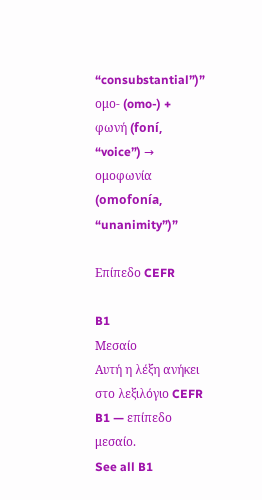“consubstantial”)”
ομο- (omo-) + φωνή (foní, “voice”) → ομοφωνία (omofonía, “unanimity”)”

Επίπεδο CEFR

B1
Μεσαίο
Αυτή η λέξη ανήκει στο λεξιλόγιο CEFR B1 — επίπεδο μεσαίο.
See all B1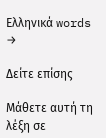Ελληνικά words →

Δείτε επίσης

Μάθετε αυτή τη λέξη σε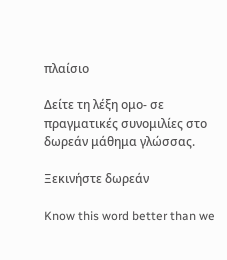πλαίσιο

Δείτε τη λέξη ομο- σε πραγματικές συνομιλίες στο δωρεάν μάθημα γλώσσας.

Ξεκινήστε δωρεάν

Know this word better than we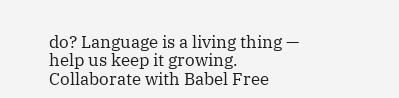do? Language is a living thing — help us keep it growing. Collaborate with Babel Free